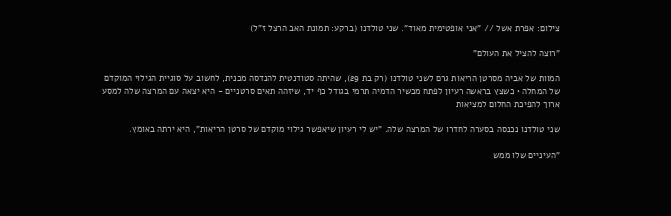צילום: אפרת אשל // "אני אופטימית מאוד". שני טולדנו (ברקע: תמונת האב הרצל ז"ל)

"רוצה להציל את העולם"

המוות של אביה מסרטן הריאות גרם לשני טולדנו (רק בת 29), שהיתה סטודנטית להנדסה מכנית, לחשוב על סוגיית הגילוי המוקדם של המחלה • כשצץ בראשה רעיון לפתח מכשיר הדמיה תרמי בגודל כף יד, שיזהה תאים סרטניים - היא יצאה עם המרצה שלה למסע ארוך להפיכת החלום למציאות

שני טולדנו נכנסה בסערה לחדרו של המרצה שלה. "יש לי רעיון שיאפשר גילוי מוקדם של סרטן הריאות", היא ירתה באומץ.

"העיניים שלו ממש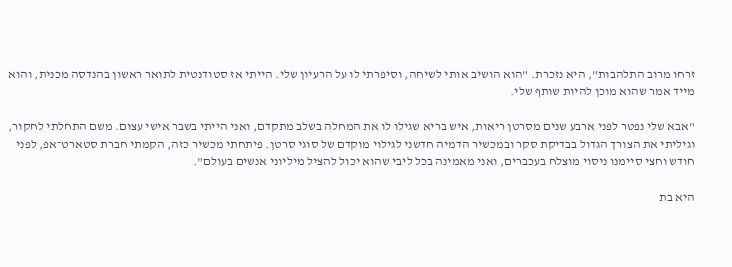זרחו מרוב התלהבות", היא נזכרת. "הוא הושיב אותי לשיחה, וסיפרתי לו על הרעיון שלי. הייתי אז סטודנטית לתואר ראשון בהנדסה מכנית, והוא מייד אמר שהוא מוכן להיות שותף שלי.

"אבא שלי נפטר לפני ארבע שנים מסרטן ריאות, איש בריא שגילו לו את המחלה בשלב מתקדם, ואני הייתי בשבר אישי עצום. משם התחלתי לחקור, וגיליתי את הצורך הגדול בבדיקת סקר ובמכשיר הדמיה חדשני לגילוי מוקדם של סוגי סרטן. פיתחתי מכשיר כזה, הקמתי חברת סטארט־אפ, לפני חודש וחצי סיימנו ניסוי מוצלח בעכברים, ואני מאמינה בכל ליבי שהוא יכול להציל מיליוני אנשים בעולם".

היא בת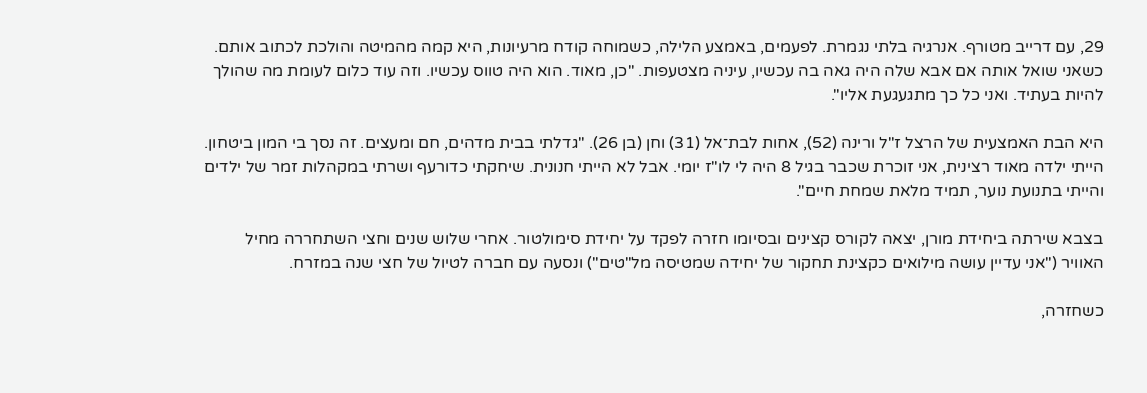29, עם דרייב מטורף. אנרגיה בלתי נגמרת. לפעמים, באמצע הלילה, כשמוחה קודח מרעיונות, היא קמה מהמיטה והולכת לכתוב אותם. כשאני שואל אותה אם אבא שלה היה גאה בה עכשיו, עיניה מצטעפות. "כן, מאוד. הוא היה טווס עכשיו. וזה עוד כלום לעומת מה שהולך להיות בעתיד. ואני כל כך מתגעגעת אליו".

היא הבת האמצעית של הרצל ז"ל ורינה (52), אחות לבת־אל (31) וחן (בן 26). "גדלתי בבית מדהים, חם ומעצים. זה נסך בי המון ביטחון. הייתי ילדה מאוד רצינית, אני זוכרת שכבר בגיל 8 היה לי לו"ז יומי. אבל לא הייתי חנונית. שיחקתי כדורעף ושרתי במקהלות זמר של ילדים והייתי בתנועת נוער, תמיד מלאת שמחת חיים".

בצבא שירתה ביחידת מורן, יצאה לקורס קצינים ובסיומו חזרה לפקד על יחידת סימולטור. אחרי שלוש שנים וחצי השתחררה מחיל האוויר ("אני עדיין עושה מילואים כקצינת תחקור של יחידה שמטיסה מל"טים") ונסעה עם חברה לטיול של חצי שנה במזרח.

כשחזרה,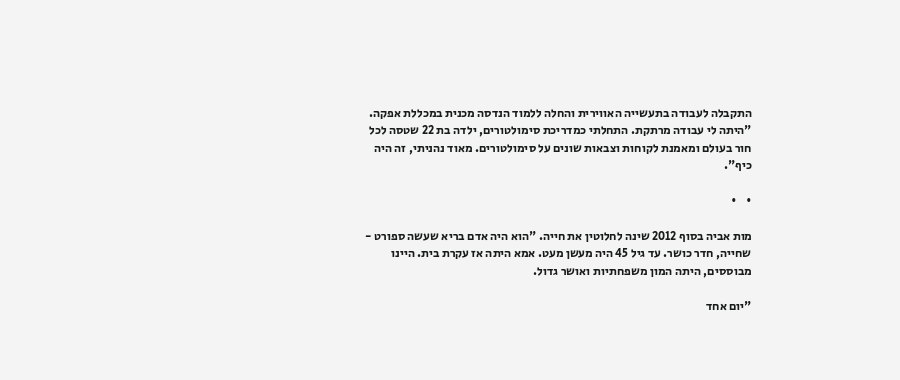התקבלה לעבודה בתעשייה האווירית והחלה ללמוד הנדסה מכנית במכללת אפקה. "היתה לי עבודה מרתקת. התחלתי כמדריכת סימולטורים, ילדה בת 22 שטסה לכל חור בעולם ומאמנת לקוחות וצבאות שונים על סימולטורים. מאוד נהניתי, זה היה כיף".

•    •

מות אביה בסוף 2012 שינה לחלוטין את חייה. "הוא היה אדם בריא שעשה ספורט - שחייה, חדר כושר. עד גיל 45 היה מעשן מעט. אמא היתה אז עקרת בית. היינו מבוססים, היתה המון משפחתיות ואושר גדול.

"יום אחד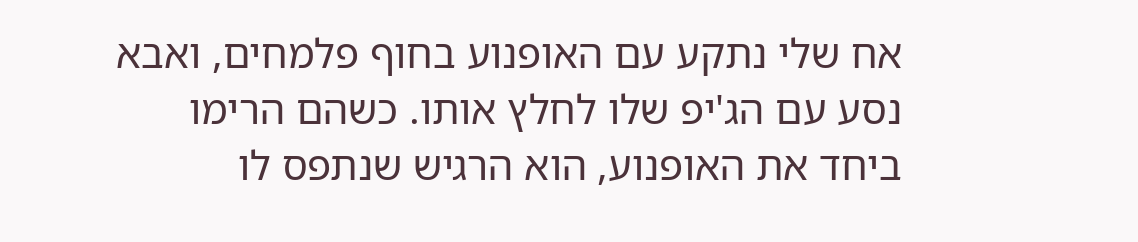אח שלי נתקע עם האופנוע בחוף פלמחים, ואבא נסע עם הג'יפ שלו לחלץ אותו. כשהם הרימו ביחד את האופנוע, הוא הרגיש שנתפס לו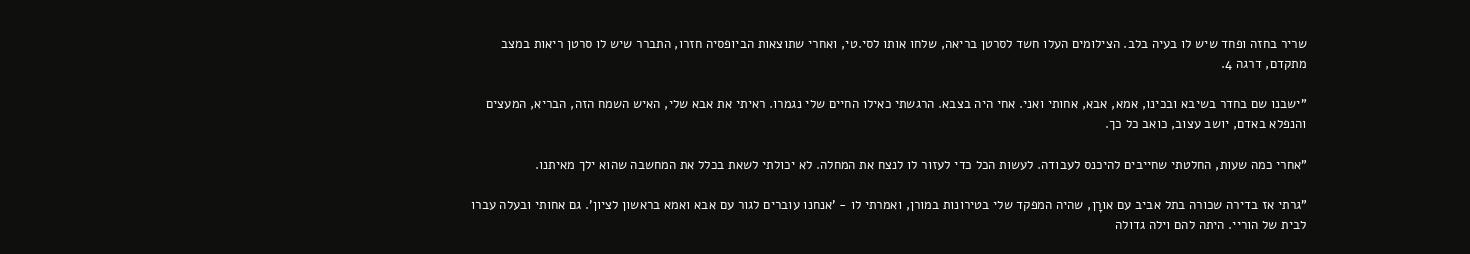שריר בחזה ופחד שיש לו בעיה בלב. הצילומים העלו חשד לסרטן בריאה, שלחו אותו לסי.טי, ואחרי שתוצאות הביופסיה חזרו, התברר שיש לו סרטן ריאות במצב מתקדם, דרגה 4.

"ישבנו שם בחדר בשיבא ובכינו, אמא, אבא, אחותי ואני. אחי היה בצבא. הרגשתי כאילו החיים שלי נגמרו. ראיתי את אבא שלי, האיש השמח הזה, הבריא, המעצים והנפלא באדם, יושב עצוב, כואב כל כך.

"אחרי כמה שעות, החלטתי שחייבים להיכנס לעבודה. לעשות הכל כדי לעזור לו לנצח את המחלה. לא יכולתי לשאת בכלל את המחשבה שהוא ילך מאיתנו.

"גרתי אז בדירה שכורה בתל אביב עם אורָן, שהיה המפקד שלי בטירונות במורן, ואמרתי לו - 'אנחנו עוברים לגור עם אבא ואמא בראשון לציון'. גם אחותי ובעלה עברו לבית של הוריי. היתה להם וילה גדולה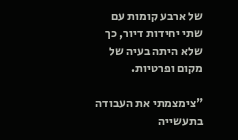של ארבע קומות עם שתי יחידות דיור, כך שלא היתה בעיה של מקום ופרטיות.

"צימצמתי את העבודה בתעשייה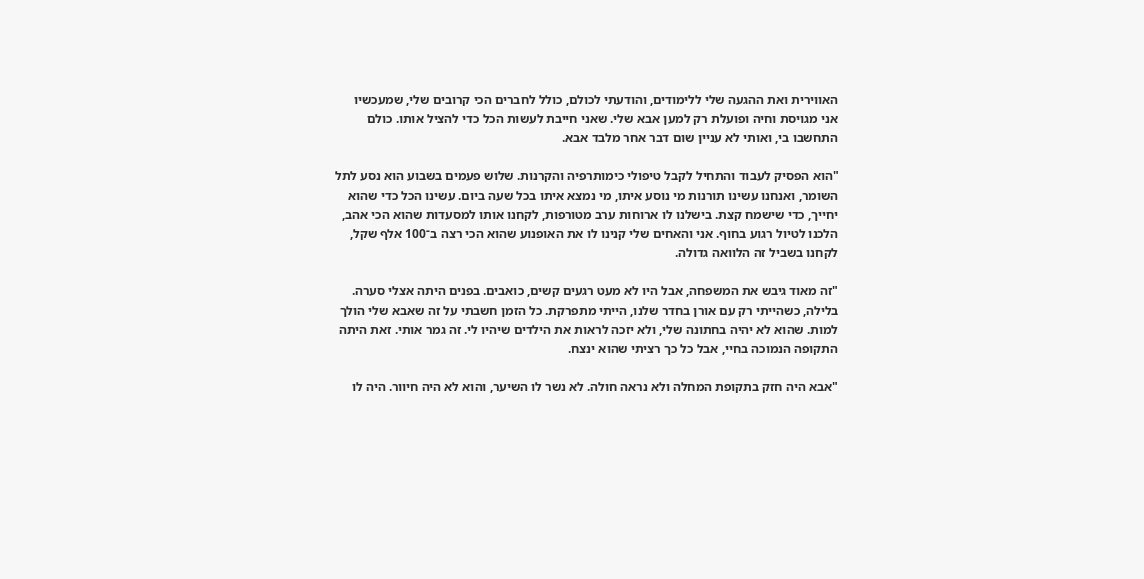האווירית ואת ההגעה שלי ללימודים, והודעתי לכולם, כולל לחברים הכי קרובים שלי, שמעכשיו אני מגויסת וחיה ופועלת רק למען אבא שלי. שאני חייבת לעשות הכל כדי להציל אותו. כולם התחשבו בי, ואותי לא עניין שום דבר אחר מלבד אבא.

"הוא הפסיק לעבוד והתחיל לקבל טיפולי כימותרפיה והקרנות. שלוש פעמים בשבוע הוא נסע לתל השומר, ואנחנו עשינו תורנות מי נוסע איתו, מי נמצא איתו בכל שעה ביום. עשינו הכל כדי שהוא יחייך, כדי שישמח קצת. בישלנו לו ארוחות ערב מטורפות, לקחנו אותו למסעדות שהוא הכי אהב, הלכנו לטיול רגוע בחוף. אני והאחים שלי קנינו לו את האופנוע שהוא הכי רצה ב־100 אלף שקל, לקחנו בשביל זה הלוואה גדולה.

"זה מאוד גיבש את המשפחה, אבל היו לא מעט רגעים קשים, כואבים. בפנים היתה אצלי סערה. בלילה, כשהייתי רק עם אורן בחדר שלנו, הייתי מתפרקת. כל הזמן חשבתי על זה שאבא שלי הולך למות. שהוא לא יהיה בחתונה שלי, ולא יזכה לראות את הילדים שיהיו לי. זה גמר אותי. זאת היתה התקופה הנמוכה בחיי, אבל כל כך רציתי שהוא ינצח.

"אבא היה חזק בתקופת המחלה ולא נראה חולה. לא נשר לו השיער, והוא לא היה חיוור. היה לו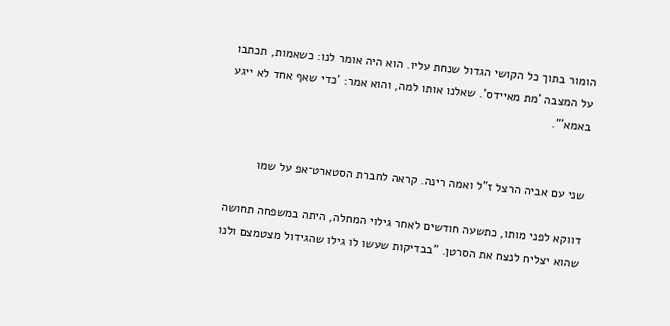הומור בתוך כל הקושי הגדול שנחת עליו. הוא היה אומר לנו: כשאמות, תכתבו על המצבה 'מת מאיידס'. שאלנו אותו למה, והוא אמר: 'כדי שאף אחד לא ייגע באמא'".


שני עם אביה הרצל ז"ל ואמה רינה. קראה לחברת הסטארט־אפ על שמו

דווקא לפני מותו, כתשעה חודשים לאחר גילוי המחלה, היתה במשפחה תחושה שהוא יצליח לנצח את הסרטן. "בבדיקות שעשו לו גילו שהגידול מצטמצם ולנו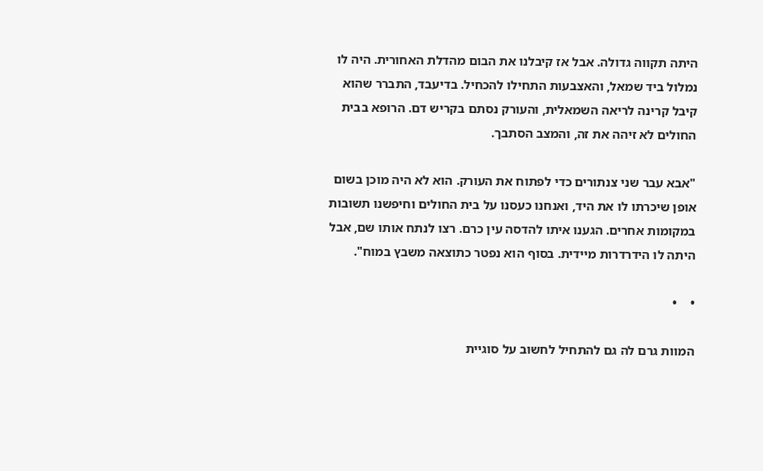היתה תקווה גדולה. אבל אז קיבלנו את הבום מהדלת האחורית. היה לו נמלול ביד שמאל, והאצבעות התחילו להכחיל. בדיעבד, התברר שהוא קיבל קרינה לריאה השמאלית, והעורק נסתם בקריש דם. הרופא בבית החולים לא זיהה את זה, והמצב הסתבך.

"אבא עבר שני צנתורים כדי לפתוח את העורק. הוא לא היה מוכן בשום אופן שיכרתו לו את היד, ואנחנו כעסנו על בית החולים וחיפשנו תשובות במקומות אחרים. הגענו איתו להדסה עין כרם. רצו לנתח אותו שם, אבל היתה לו הידרדרות מיידית. בסוף הוא נפטר כתוצאה משבץ במוח".

•    •

המוות גרם לה גם להתחיל לחשוב על סוגיית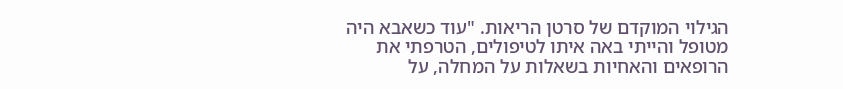הגילוי המוקדם של סרטן הריאות. "עוד כשאבא היה מטופל והייתי באה איתו לטיפולים, הטרפתי את הרופאים והאחיות בשאלות על המחלה, על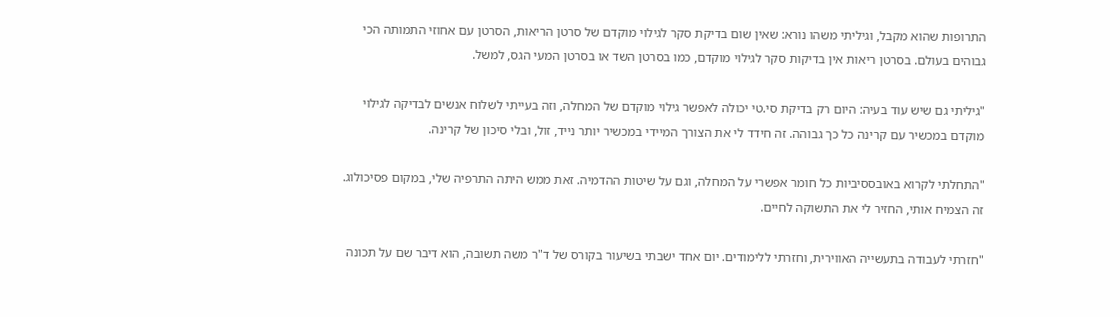התרופות שהוא מקבל, וגיליתי משהו נורא: שאין שום בדיקת סקר לגילוי מוקדם של סרטן הריאות, הסרטן עם אחוזי התמותה הכי גבוהים בעולם. בסרטן ריאות אין בדיקות סקר לגילוי מוקדם, כמו בסרטן השד או בסרטן המעי הגס, למשל.

"גיליתי גם שיש עוד בעיה: היום רק בדיקת סי.טי יכולה לאפשר גילוי מוקדם של המחלה, וזה בעייתי לשלוח אנשים לבדיקה לגילוי מוקדם במכשיר עם קרינה כל כך גבוהה. זה חידד לי את הצורך המיידי במכשיר יותר נייד, זול, ובלי סיכון של קרינה.

"התחלתי לקרוא באובססיביות כל חומר אפשרי על המחלה, וגם על שיטות ההדמיה. זאת ממש היתה התרפיה שלי, במקום פסיכולוג. זה הצמיח אותי, החזיר לי את התשוקה לחיים.

"חזרתי לעבודה בתעשייה האווירית, וחזרתי ללימודים. יום אחד ישבתי בשיעור בקורס של ד"ר משה תשובה, הוא דיבר שם על תכונה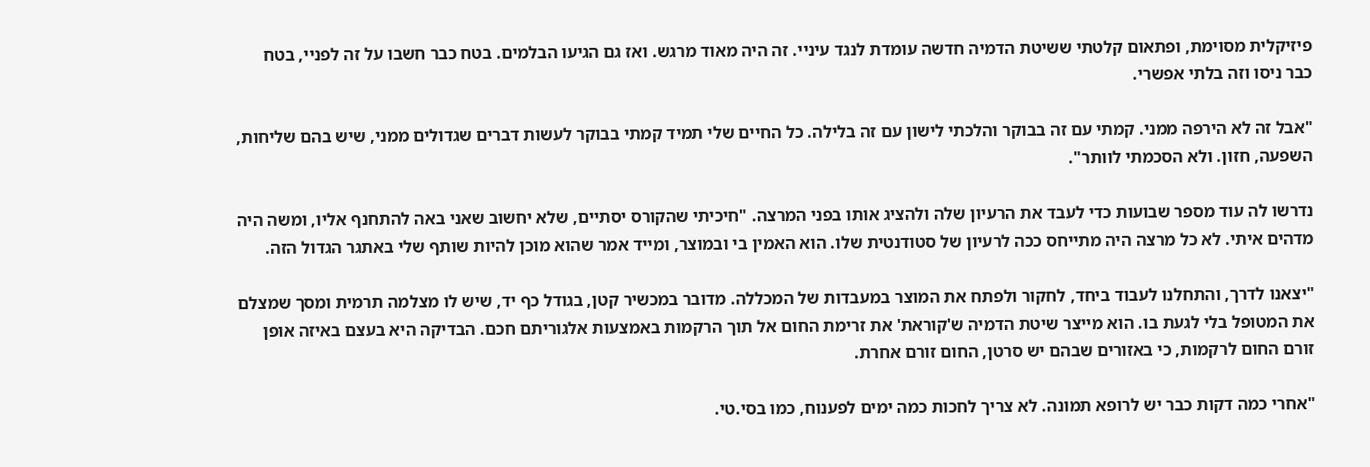פיזיקלית מסוימת, ופתאום קלטתי ששיטת הדמיה חדשה עומדת לנגד עיניי. זה היה מאוד מרגש. ואז גם הגיעו הבלמים. בטח כבר חשבו על זה לפניי, בטח כבר ניסו וזה בלתי אפשרי.

"אבל זה לא הירפה ממני. קמתי עם זה בבוקר והלכתי לישון עם זה בלילה. כל החיים שלי תמיד קמתי בבוקר לעשות דברים שגדולים ממני, שיש בהם שליחות, השפעה, חזון. ולא הסכמתי לוותר".

נדרשו לה עוד מספר שבועות כדי לעבד את הרעיון שלה ולהציג אותו בפני המרצה. "חיכיתי שהקורס יסתיים, שלא יחשוב שאני באה להתחנף אליו, ומשה היה מדהים איתי. לא כל מרצה היה מתייחס ככה לרעיון של סטודנטית שלו. הוא האמין בי ובמוצר, ומייד אמר שהוא מוכן להיות שותף שלי באתגר הגדול הזה.

"יצאנו לדרך, והתחלנו לעבוד ביחד, לחקור ולפתח את המוצר במעבדות של המכללה. מדובר במכשיר קטן, בגודל כף יד, שיש לו מצלמה תרמית ומסך שמצלם את המטופל בלי לגעת בו. הוא מייצר שיטת הדמיה ש'קוראת' את זרימת החום אל תוך הרקמות באמצעות אלגוריתם חכם. הבדיקה היא בעצם באיזה אופן זורם החום לרקמות, כי באזורים שבהם יש סרטן, החום זורם אחרת.

"אחרי כמה דקות כבר יש לרופא תמונה. לא צריך לחכות כמה ימים לפענוח, כמו בסי.טי.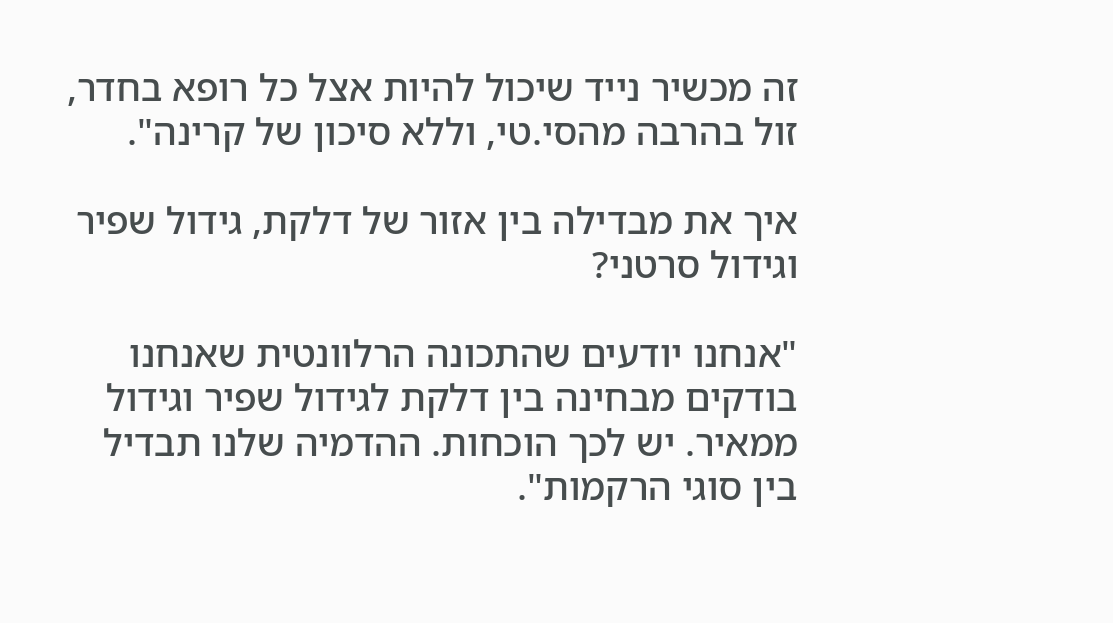זה מכשיר נייד שיכול להיות אצל כל רופא בחדר, זול בהרבה מהסי.טי, וללא סיכון של קרינה".

איך את מבדילה בין אזור של דלקת, גידול שפיר וגידול סרטני?

"אנחנו יודעים שהתכונה הרלוונטית שאנחנו בודקים מבחינה בין דלקת לגידול שפיר וגידול ממאיר. יש לכך הוכחות. ההדמיה שלנו תבדיל בין סוגי הרקמות".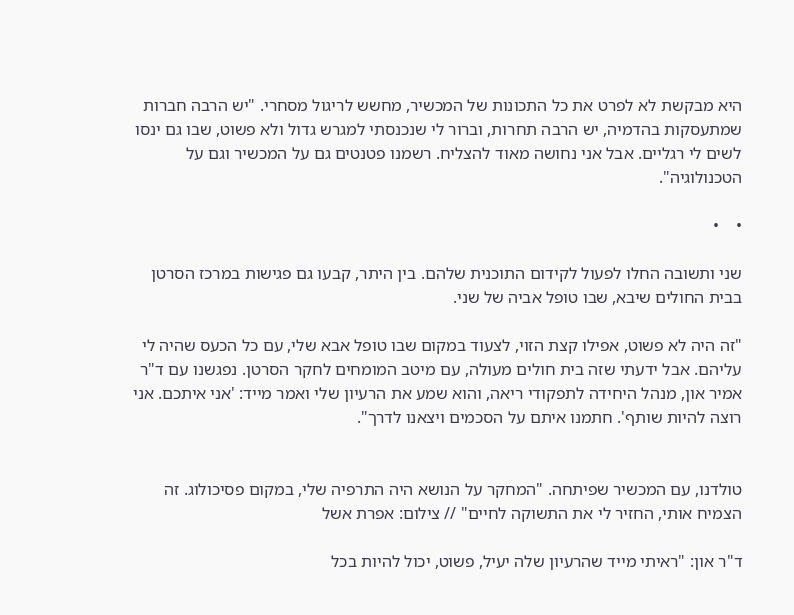היא מבקשת לא לפרט את כל התכונות של המכשיר, מחשש לריגול מסחרי. "יש הרבה חברות שמתעסקות בהדמיה, יש הרבה תחרות, וברור לי שנכנסתי למגרש גדול ולא פשוט, שבו גם ינסו לשים לי רגליים. אבל אני נחושה מאוד להצליח. רשמנו פטנטים גם על המכשיר וגם על הטכנולוגיה".

•    •

שני ותשובה החלו לפעול לקידום התוכנית שלהם. בין היתר, קבעו גם פגישות במרכז הסרטן בבית החולים שיבא, שבו טופל אביה של שני.

"זה היה לא פשוט, אפילו קצת הזוי, לצעוד במקום שבו טופל אבא שלי, עם כל הכעס שהיה לי עליהם. אבל ידעתי שזה בית חולים מעולה, עם מיטב המומחים לחקר הסרטן. נפגשנו עם ד"ר אמיר און, מנהל היחידה לתפקודי ריאה, והוא שמע את הרעיון שלי ואמר מייד: 'אני איתכם. אני רוצה להיות שותף'. חתמנו איתם על הסכמים ויצאנו לדרך".


טולדנו, עם המכשיר שפיתחה. "המחקר על הנושא היה התרפיה שלי, במקום פסיכולוג. זה הצמיח אותי, החזיר לי את התשוקה לחיים" // צילום: אפרת אשל

ד"ר און: "ראיתי מייד שהרעיון שלה יעיל, פשוט, יכול להיות בכל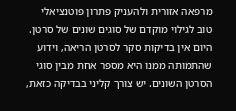מרפאה אזורית ולהעניק פתרון פוטנציאלי טוב לגילוי מוקדם של סוגים שונים של סרטן. היום אין בדיקות סקר לסרטן הריאה, וידוע שהתמותה ממנו היא מספר אחת מבין סוגי הסרטן השונים. יש צורך קליני בבדיקה כזאת,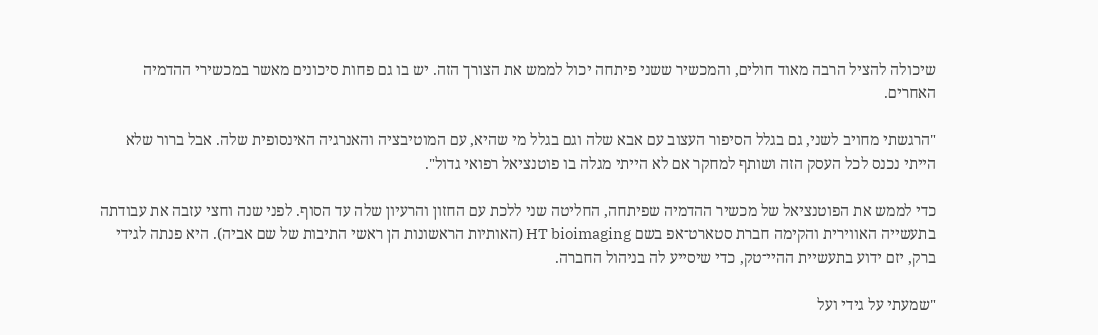שיכולה להציל הרבה מאוד חולים, והמכשיר ששני פיתחה יכול לממש את הצורך הזה. יש בו גם פחות סיכונים מאשר במכשירי ההדמיה האחרים.

"הרגשתי מחויב לשני, גם בגלל הסיפור העצוב עם אבא שלה וגם בגלל מי שהיא, עם המוטיבציה והאנרגיה האינסופית שלה. אבל ברור שלא הייתי נכנס לכל העסק הזה ושותף למחקר אם לא הייתי מגלה בו פוטנציאל רפואי גדול".

כדי לממש את הפוטנציאל של מכשיר ההדמיה שפיתחה, החליטה שני ללכת עם החזון והרעיון שלה עד הסוף. לפני שנה וחצי עזבה את עבודתה בתעשייה האווירית והקימה חברת סטארט־אפ בשם HT bioimaging (האותיות הראשונות הן ראשי התיבות של שם אביה). היא פנתה לגידי ברק, יזם ידוע בתעשיית ההיי־טק, כדי שיסייע לה בניהול החברה.

"שמעתי על גידי ועל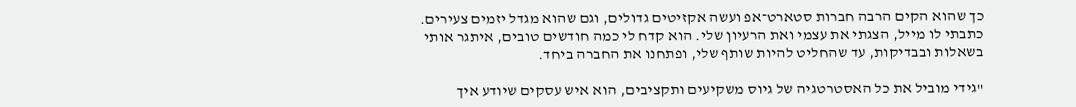כך שהוא הקים הרבה חברות סטארט־אפ ועשה אקזיטים גדולים, וגם שהוא מגדל יזמים צעירים. כתבתי לו מייל, הצגתי את עצמי ואת הרעיון שלי. הוא קדח לי כמה חודשים טובים, איתגר אותי בשאלות ובבדיקות, עד שהחליט להיות שותף שלי, ופתחנו את החברה ביחד.

"גידי מוביל את כל האסטרטגיה של גיוס משקיעים ותקציבים, הוא איש עסקים שיודע איך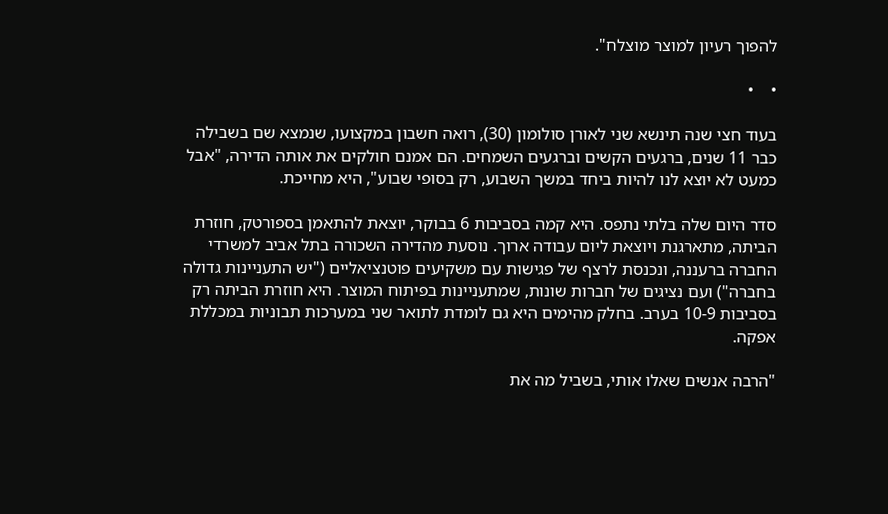להפוך רעיון למוצר מוצלח".

•    •

בעוד חצי שנה תינשא שני לאורן סולומון (30), רואה חשבון במקצועו, שנמצא שם בשבילה כבר 11 שנים, ברגעים הקשים וברגעים השמחים. הם אמנם חולקים את אותה הדירה, "אבל כמעט לא יוצא לנו להיות ביחד במשך השבוע, רק בסופי שבוע", היא מחייכת.

סדר היום שלה בלתי נתפס. היא קמה בסביבות 6 בבוקר, יוצאת להתאמן בספורטק, חוזרת הביתה, מתארגנת ויוצאת ליום עבודה ארוך. נוסעת מהדירה השכורה בתל אביב למשרדי החברה ברעננה, ונכנסת לרצף של פגישות עם משקיעים פוטנציאליים ("יש התעניינות גדולה בחברה") ועם נציגים של חברות שונות, שמתעניינות בפיתוח המוצר. היא חוזרת הביתה רק בסביבות 10-9 בערב. בחלק מהימים היא גם לומדת לתואר שני במערכות תבוניות במכללת אפקה.

"הרבה אנשים שאלו אותי, בשביל מה את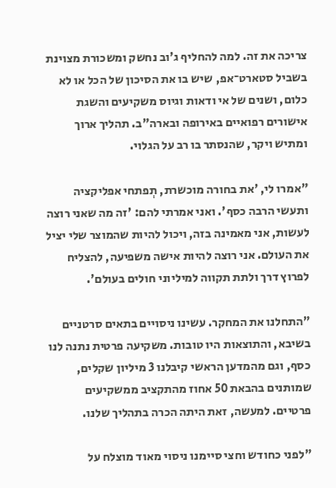צריכה את זה. למה להחליף ג'וב נחשק ומשכורת מצוינת בשביל סטארט־אפ, שיש בו את הסיכון של הכל או לא כלום, ושנים של אי ודאות וגיוס משקיעים והשגת אישורים רפואיים באירופה ובארה"ב. תהליך ארוך ומתיש ויקר, שהנסתר בו רב על הגלוי.

"אמרו לי, 'את בחורה מוכשרת, תְפתחי אפליקציה ותעשי הרבה כסף'. ואני אמרתי להם: 'זה מה שאני רוצה לעשות, אני מאמינה בזה, ויכול להיות שהמוצר שלי יציל את העולם. אני רוצה להיות אישה משפיעה, להצליח לפרוץ דרך ולתת תקווה למיליוני חולים בעולם'.

"התחלנו את המחקר. עשינו ניסויים בתאים סרטניים בשיבא, והתוצאות היו טובות. משקיעה פרטית נתנה לנו כסף, וגם מהמדען הראשי קיבלנו 3 מיליון שקלים, שמותנים בהבאת 50 אחוז מהתקציב ממשקיעים פרטיים. למעשה, זאת היתה הכרה בתהליך שלנו.

"לפני כחודש וחצי סיימנו ניסוי מאוד מוצלח על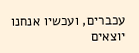עכברים, ועכשיו אנחנו יוצאים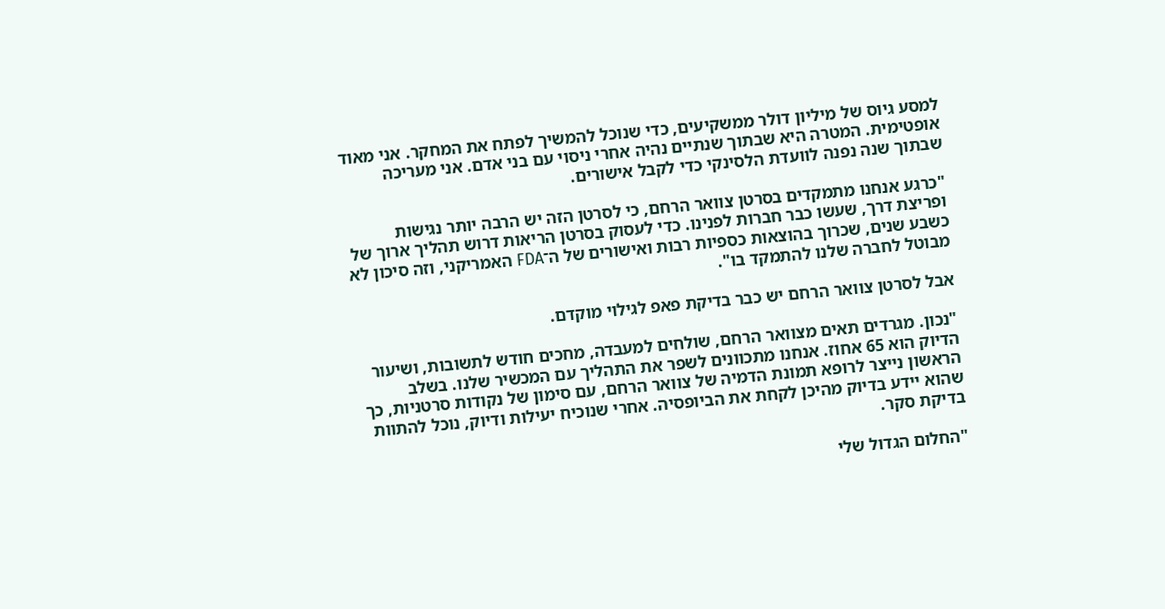למסע גיוס של מיליון דולר ממשקיעים, כדי שנוכל להמשיך לפתח את המחקר. אני מאוד אופטימית. המטרה היא שבתוך שנתיים נהיה אחרי ניסוי עם בני אדם. אני מעריכה שבתוך שנה נפנה לוועדת הלסינקי כדי לקבל אישורים.

"כרגע אנחנו מתמקדים בסרטן צוואר הרחם, כי לסרטן הזה יש הרבה יותר נגישות ופריצת דרך, שעשו כבר חברות לפנינו. כדי לעסוק בסרטן הריאות דרוש תהליך ארוך של כשבע שנים, שכרוך בהוצאות כספיות רבות ואישורים של ה־FDA האמריקני, וזה סיכון לא מבוטל לחברה שלנו להתמקד בו".

אבל לסרטן צוואר הרחם יש כבר בדיקת פאפ לגילוי מוקדם.

"נכון. מגרדים תאים מצוואר הרחם, שולחים למעבדה, מחכים חודש לתשובות, ושיעור הדיוק הוא 65 אחוז. אנחנו מתכוונים לשפר את התהליך עם המכשיר שלנו. בשלב הראשון נייצר לרופא תמונת הדמיה של צוואר הרחם, עם סימון של נקודות סרטניות, כך שהוא יידע בדיוק מהיכן לקחת את הביופסיה. אחרי שנוכיח יעילות ודיוק, נוכל להתוות בדיקת סקר.

"החלום הגדול שלי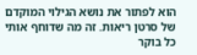הוא לפתור את נושא הגילוי המוקדם של סרטן ריאות. זה מה שדוחף אותי כל בוקר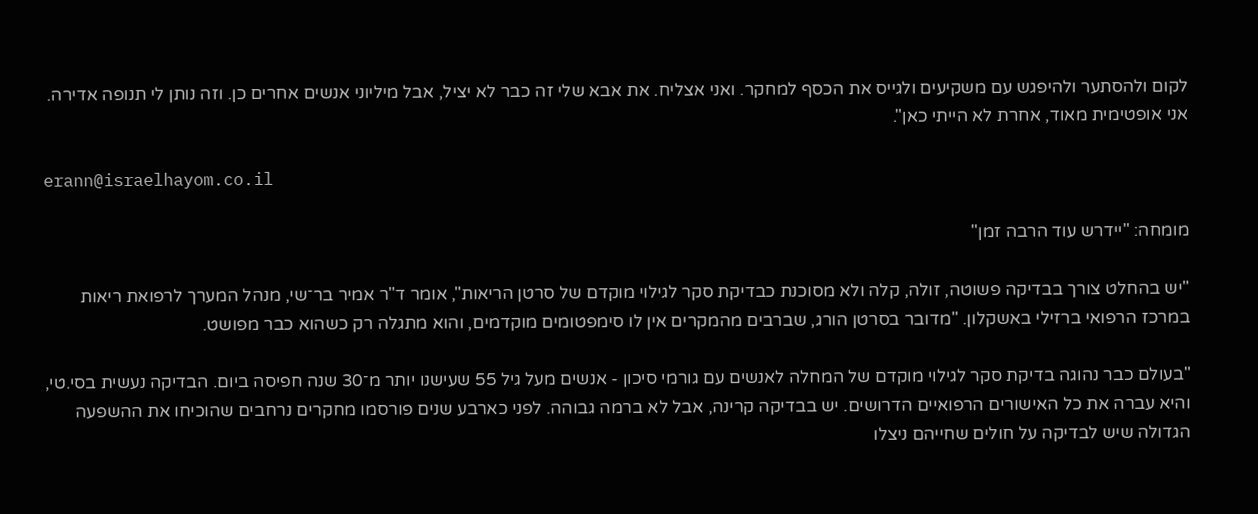לקום ולהסתער ולהיפגש עם משקיעים ולגייס את הכסף למחקר. ואני אצליח. את אבא שלי זה כבר לא יציל, אבל מיליוני אנשים אחרים כן. וזה נותן לי תנופה אדירה. אני אופטימית מאוד, אחרת לא הייתי כאן".

erann@israelhayom.co.il

מומחה: "יידרש עוד הרבה זמן"

"יש בהחלט צורך בבדיקה פשוטה, זולה, קלה ולא מסוכנת כבדיקת סקר לגילוי מוקדם של סרטן הריאות", אומר ד"ר אמיר בר־שי, מנהל המערך לרפואת ריאות במרכז הרפואי ברזילי באשקלון. "מדובר בסרטן הורג, שברבים מהמקרים אין לו סימפטומים מוקדמים, והוא מתגלה רק כשהוא כבר מפושט.

"בעולם כבר נהוגה בדיקת סקר לגילוי מוקדם של המחלה לאנשים עם גורמי סיכון - אנשים מעל גיל 55 שעישנו יותר מ־30 שנה חפיסה ביום. הבדיקה נעשית בסי.טי, והיא עברה את כל האישורים הרפואיים הדרושים. יש בבדיקה קרינה, אבל לא ברמה גבוהה. לפני כארבע שנים פורסמו מחקרים נרחבים שהוכיחו את ההשפעה הגדולה שיש לבדיקה על חולים שחייהם ניצלו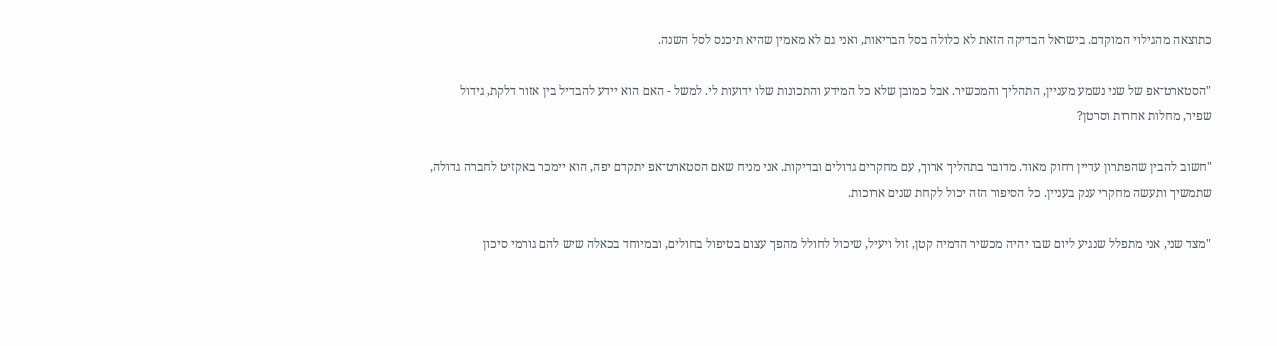כתוצאה מהגילוי המוקדם. בישראל הבדיקה הזאת לא כלולה בסל הבריאות, ואני גם לא מאמין שהיא תיכנס לסל השנה.

"הסטארט־אפ של שני נשמע מעניין, התהליך והמכשיר. אבל כמובן שלא כל המידע והתכונות שלו ידועות לי. למשל - האם הוא יידע להבדיל בין אזור דלקת, גידול שפיר, מחלות אחרות וסרטן?

"חשוב להבין שהפתרון עדיין רחוק מאוד. מדובר בתהליך ארוך, עם מחקרים גדולים ובדיקות. אני מניח שאם הסטארט־אפ יתקדם יפה, הוא יימכר באקזיט לחברה גדולה, שתמשיך ותעשה מחקרי ענק בעניין. כל הסיפור הזה יכול לקחת שנים ארוכות.

"מצד שני, אני מתפלל שנגיע ליום שבו יהיה מכשיר הדמיה קטן, זול ויעיל, שיכול לחולל מהפך עצום בטיפול בחולים, ובמיוחד בכאלה שיש להם גורמי סיכון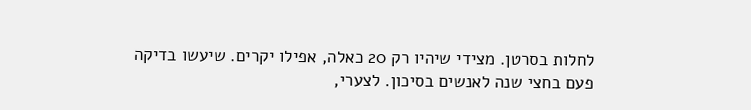לחלות בסרטן. מצידי שיהיו רק 20 כאלה, אפילו יקרים. שיעשו בדיקה פעם בחצי שנה לאנשים בסיכון. לצערי,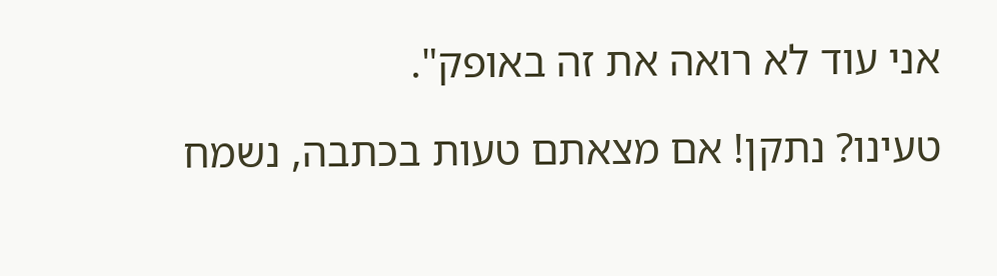אני עוד לא רואה את זה באופק".

טעינו? נתקן! אם מצאתם טעות בכתבה, נשמח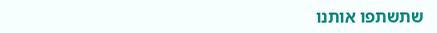שתשתפו אותנו